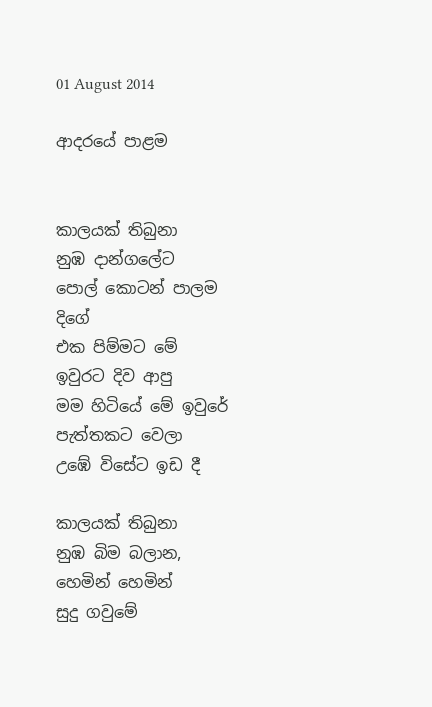01 August 2014

ආදරයේ පාළම


කාලයක් තිබුනා
නුඹ දාන්ගලේට
පොල් කොටන් පාලම දිගේ
එක පිම්මට මේ ඉවුරට දිව ආපු
මම හිටියේ මේ ඉවුරේ
පැත්තකට වෙලා
උඹේ විසේට ඉඩ දී

කාලයක් තිබුනා
නුඹ බිම බලාන,
හෙමින් හෙමින්
සුදු ගවුමේ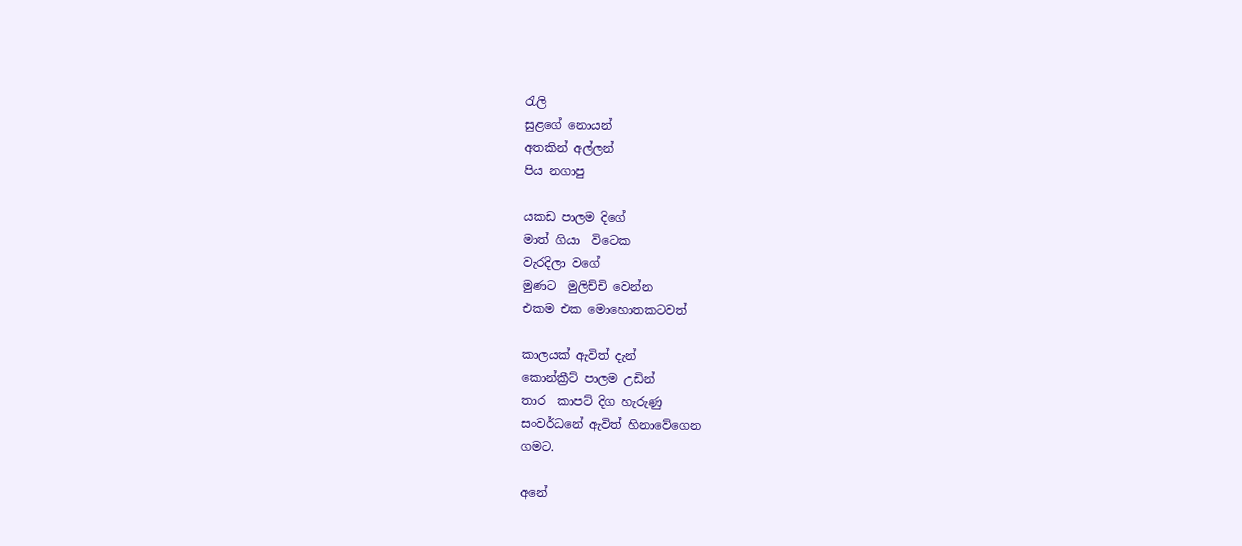රැලි
සුළගේ නොයන්
අතකින් අල්ලන්
පිය නගාපු

යකඩ පාලම දිගේ
මාත් ගියා  විටෙක
වැරදිලා වගේ
මුණට  මුලිච්චි වෙන්න
එකම එක මොහොතකටවත්

කාලයක් ඇවිත් දැන්
කොන්ක්‍රීට් පාලම උඩින්
තාර  කාපට් දිග හැරුණු
සංවර්ධනේ ඇවිත් හිනාවේගෙන
ගමට.

අනේ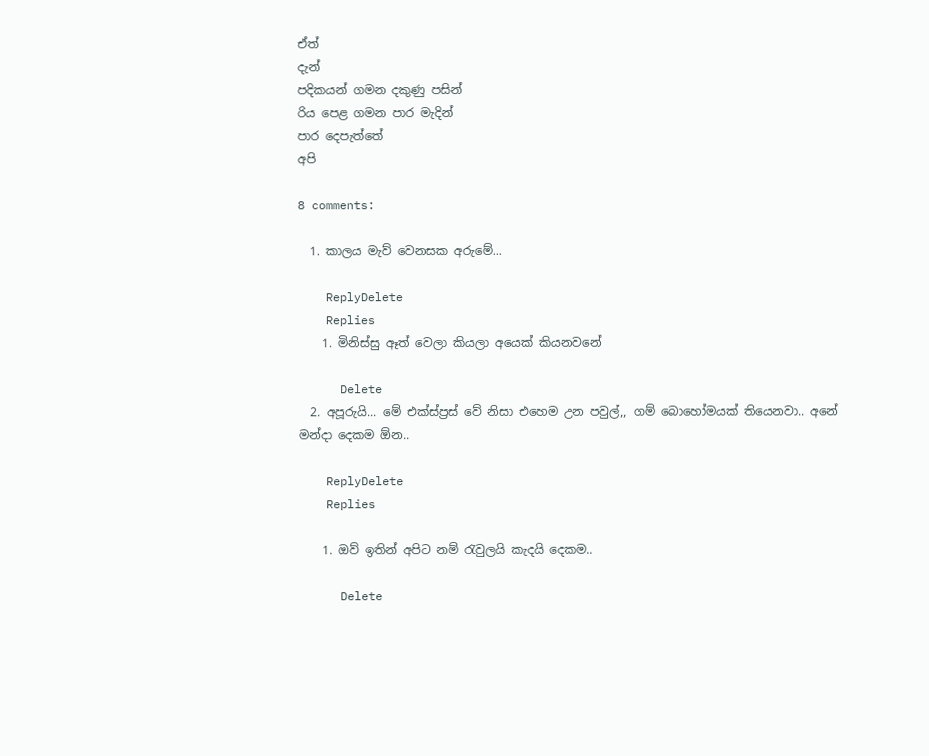ඒත්
දැන්
පදිකයන් ගමන දකුණු පසින්
රිය පෙළ ගමන පාර මැදින්
පාර දෙපැත්තේ
අපි

8 comments:

  1. කාලය මැව් වෙනසක අරුමේ...

    ReplyDelete
    Replies
    1. මිනිස්සු ඈත් වෙලා කියලා අයෙක් කියනවනේ

      Delete
  2. අපූරුයි... මේ එක්ස්ප්‍රස් වේ නිසා එහෙම උන පවුල්,, ගම් බොහෝමයක් තියෙනවා.. අනේ මන්දා දෙකම ඕන..

    ReplyDelete
    Replies

    1. ඔව් ඉතින් අපිට නම් රැවුලයි කැදයි දෙකම..

      Delete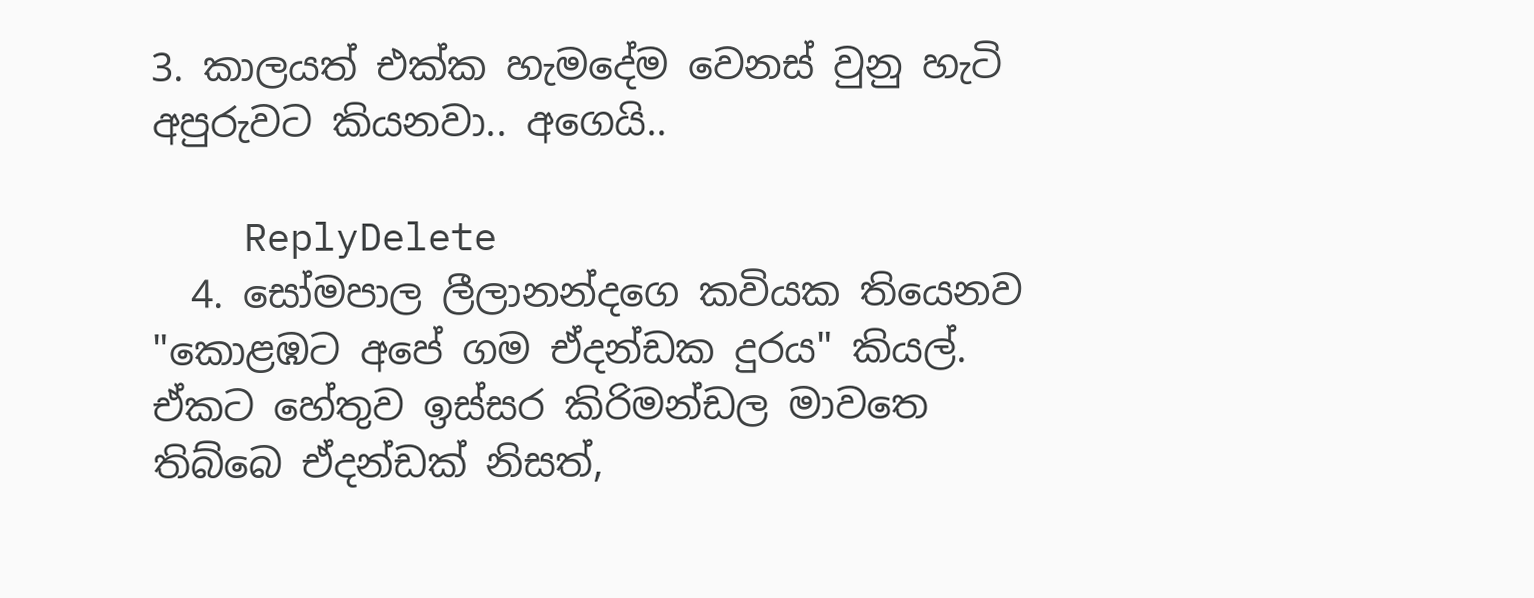3. කාලයත් එක්ක හැමදේම වෙනස් වුනු හැටි අපුරුවට කියනවා.. අගෙයි..

    ReplyDelete
  4. සෝමපාල ලීලානන්දගෙ කවියක තියෙනව "කොළඹට අපේ ගම ඒදන්ඩක දුරය" කියල්. ඒකට හේතුව ඉස්සර කිරිමන්ඩල මාවතෙ තිබ්බෙ ඒදන්ඩක් නිසත්,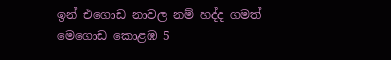ඉන් එගොඩ නාවල නම් හද්ද ගමත් මෙගොඩ කොළඹ 5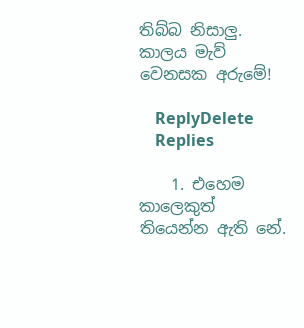තිබ්බ නිසාලු. කාලය මැව් වෙනසක අරුමේ!

    ReplyDelete
    Replies

    1. එහෙම කාලෙකුත් තියෙන්න ඇති නේ.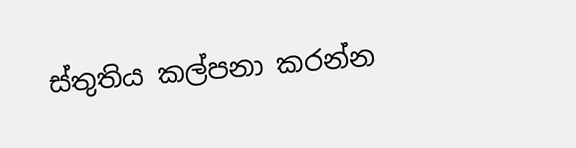ස්තුතිය කල්පනා කරන්න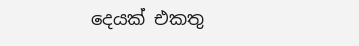දෙයක් එකතු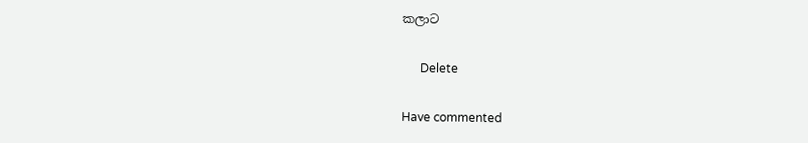කලාට

      Delete

Have commented